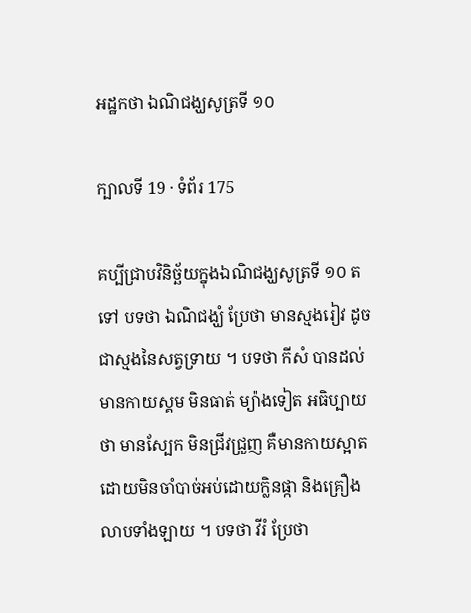អដ្ឋកថា ឯណិជង្ឃសូត្រទី ១០

ក្បាលទី 19 · ទំព័រ 175

គប្បីជ្រាបវិនិច្ឆ័យក្នុងឯណិជង្ឃសូត្រទី ១០ តទៅ បទថា ឯណិជង្ឃំ ប្រែថា មានស្មងរៀវ ដូចជាស្មងនៃសត្វទ្រាយ ។ បទថា កីសំ បានដល់ មានកាយស្គម មិនធាត់ ម្យ៉ាងទៀត អធិប្បាយថា មានស្បែក មិនជ្រីវជ្រួញ គឺមានកាយស្អាត ដោយមិនចាំបាច់អប់ដោយក្លិនផ្កា និងគ្រឿង លាបទាំងឡាយ ។ បទថា វីរំ ប្រែថា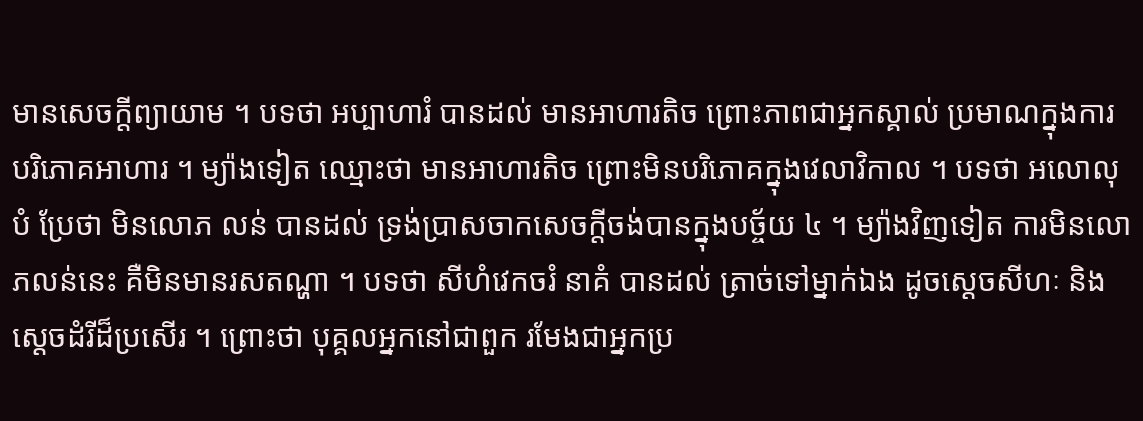មានសេចក្តីព្យាយាម ។ បទថា អប្បាហារំ បានដល់ មានអាហារតិច ព្រោះភាពជាអ្នកស្គាល់ ប្រមាណក្នុងការបរិភោគអាហារ ។ ម្យ៉ាងទៀត ឈ្មោះថា មានអាហារតិច ព្រោះមិនបរិភោគក្នុងវេលាវិកាល ។ បទថា អលោលុបំ ប្រែថា មិនលោភ លន់ បានដល់ ទ្រង់ប្រាសចាកសេចក្តីចង់បានក្នុងបច្ច័យ ៤ ។ ម្យ៉ាងវិញទៀត ការមិនលោភលន់នេះ គឺមិនមានរសតណ្ហា ។ បទថា សីហំវេកចរំ នាគំ បានដល់ ត្រាច់ទៅម្នាក់ឯង ដូចស្តេចសីហៈ និងស្តេចដំរីដ៏ប្រសើរ ។ ព្រោះថា បុគ្គលអ្នកនៅជាពួក រមែងជាអ្នកប្រ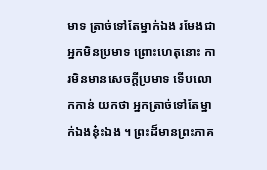មាទ ត្រាច់ទៅតែម្នាក់ឯង រមែងជា អ្នកមិនប្រមាទ ព្រោះហេតុនោះ ការមិនមានសេចក្តីប្រមាទ ទើបលោកកាន់ យកថា អ្នកត្រាច់ទៅតែម្នាក់ឯងនុ៎ះឯង ។ ព្រះដ៏មានព្រះភាគ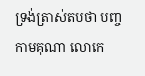ទ្រង់ត្រាស់តបថា បញ្ច កាមគុណា លោកេ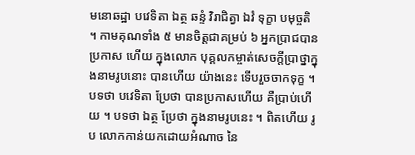មនោឆដ្ឋា បវេទិតា ឯត្ថ ឆន្ទំ វិរាជិត្វា ឯវំ ទុក្ខា បមុច្ចតិ ។ កាមគុណទាំង ៥ មានចិត្តជាគម្រប់ ៦ អ្នកប្រាជបានប្រកាស ហើយ ក្នុងលោក បុគ្គលកម្ចាត់សេចក្តីប្រាថ្នាក្នុងនាមរូបនោះ បានហើយ យ៉ាងនេះ ទើបរួចចាកទុក្ខ ។ បទថា បវេទិតា ប្រែថា បានប្រកាសហើយ គឺប្រាប់ហើយ ។ បទថា ឯត្ថ ប្រែថា ក្នុងនាមរូបនេះ ។ ពិតហើយ រូប លោកកាន់យកដោយអំណាច នៃ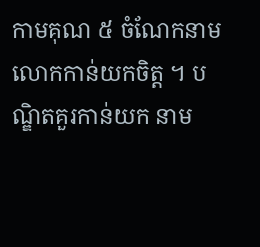កាមគុណ ៥ ចំណែកនាម លោកកាន់យកចិត្ត ។ បណ្ឌិតគួរកាន់យក នាម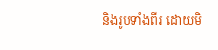និងរូបទាំងពីរ ដោយមិ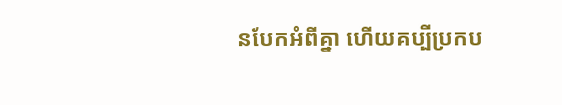នបែកអំពីគ្នា ហើយគប្បីប្រកប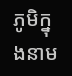ភូមិក្នុងនាម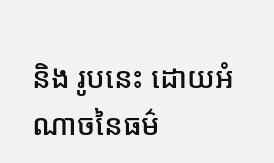និង រូបនេះ ដោយអំណាចនៃធម៌